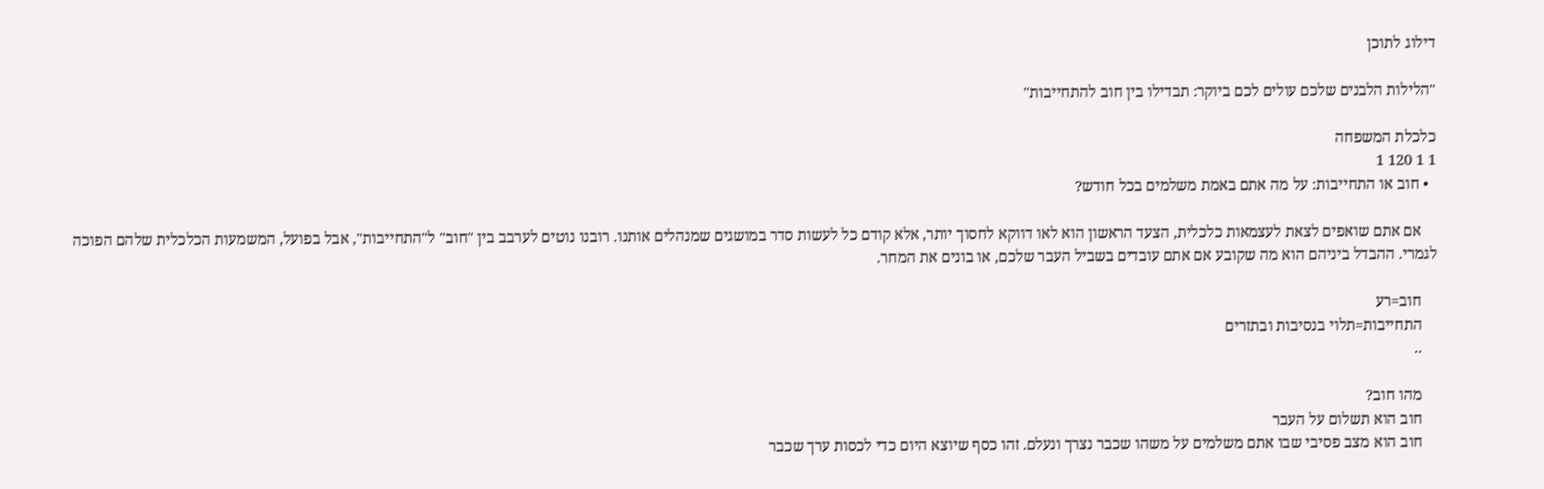דילוג לתוכן

"הלילות הלבנים שלכם עולים לכם ביוקר: תבדילו בין חוב להתחייבות"

כלכלת המשפחה
1 1 120 1
  • חוב או התחייבות: על מה אתם באמת משלמים בכל חודש?

    אם אתם שואפים לצאת לעצמאות כלכלית, הצעד הראשון הוא לאו דווקא לחסוך יותר, אלא קודם כל לעשות סדר במושגים שמנהלים אותנו. רובנו נוטים לערבב בין "חוב" ל"התחייבות", אבל בפועל, המשמעות הכלכלית שלהם הפוכה לגמרי. ההבדל ביניהם הוא מה שקובע אם אתם עובדים בשביל העבר שלכם, או בונים את המחר.

    חוב=רע
    התחייבות=תלוי בנסיבות ובתזרים
    ..

    מהו חוב?
    חוב הוא תשלום על העבר
    חוב הוא מצב פסיבי שבו אתם משלמים על משהו שכבר נצרך ונעלם. זהו כסף שיוצא היום כדי לכסות ערך שכבר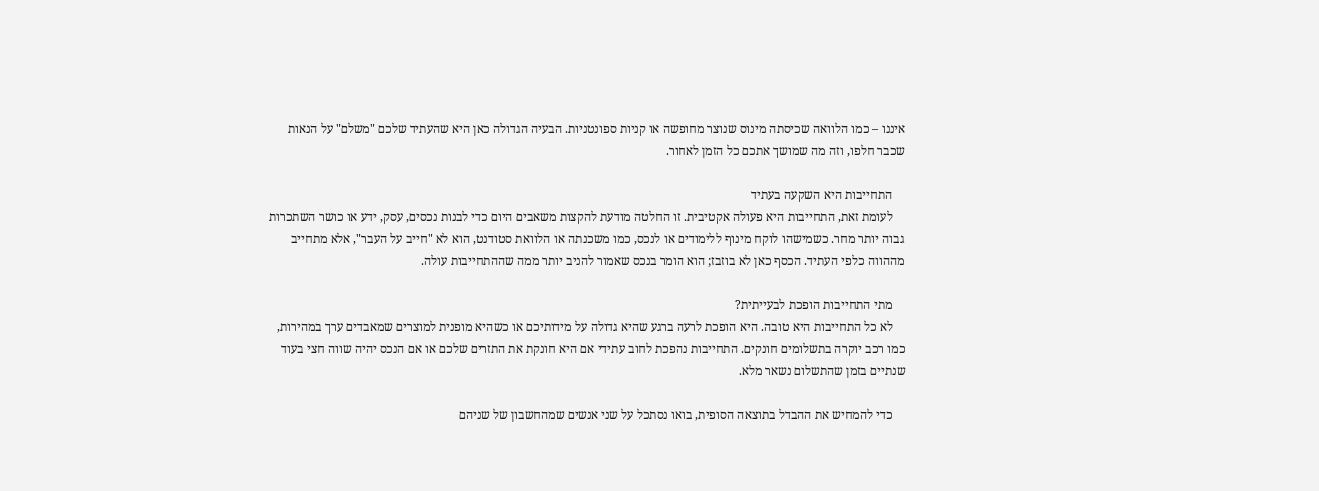איננו – כמו הלוואה שכיסתה מינוס שנוצר מחופשה או קניות ספונטניות. הבעיה הגדולה כאן היא שהעתיד שלכם "משלם" על הנאות שכבר חלפו, וזה מה שמושך אתכם כל הזמן לאחור.

    התחייבות היא השקעה בעתיד
    לעומת זאת, התחייבות היא פעולה אקטיבית. זו החלטה מודעת להקצות משאבים היום כדי לבנות נכסים, עסק, ידע או כושר השתכרות גבוה יותר מחר. כשמישהו לוקח מינוף ללימודים או לנכס, כמו משכנתה או הלוואת סטודנט, הוא לא "חייב על העבר", אלא מתחייב מההווה כלפי העתיד. הכסף כאן לא בוזבז; הוא הומר בנכס שאמור להניב יותר ממה שההתחייבות עולה.

    מתי התחייבות הופכת לבעייתית?
    לא כל התחייבות היא טובה. היא הופכת לרעה ברגע שהיא גדולה על מידותיכם או כשהיא מופנית למוצרים שמאבדים ערך במהירות, כמו רכב יוקרה בתשלומים חונקים. התחייבות נהפכת לחוב עתידי אם היא חונקת את התזרים שלכם או אם הנכס יהיה שווה חצי בעוד שנתיים בזמן שהתשלום נשאר מלא.

    כדי להמחיש את ההבדל בתוצאה הסופית, בואו נסתכל על שני אנשים שמהחשבון של שניהם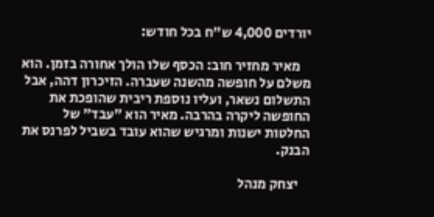יורדים 4,000 ש"ח בכל חודש:

    מאיר מחזיר חוב: הכסף שלו הולך אחורה בזמן. הוא משלם על חופשה מהשנה שעברה. הזיכרון דהה, אבל התשלום נשאר, ועליו נוספת ריבית שהופכת את החופשה ליקרה בהרבה. מאיר הוא "עבד" של החלטות ישנות ומרגיש שהוא עובד בשביל לפרנס את הבנק.

    יצחק מנהל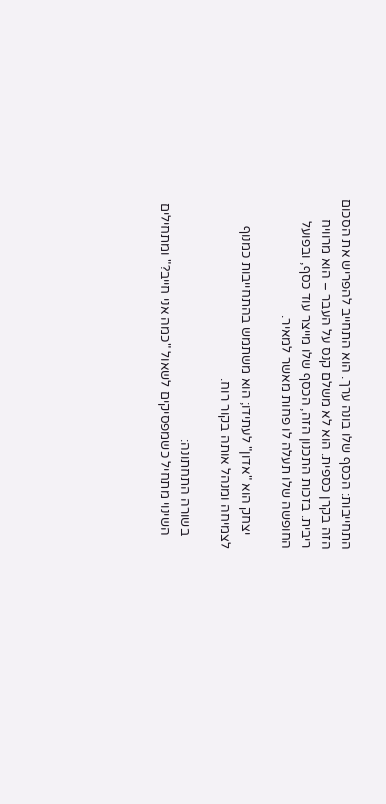התחייבות: הכסף שלו בונה ערך. הוא התחייב להפריש את הסכום הזה בקרן כספית. הוא לא משלם קנס על העבר – הוא מרוויח ריבית. בזכות התכנון הזה, הכסף שלו מייצר עוד כסף, ובפועל החופשה שלו תעלה לו פחות מאשר למאיר.

    יצחק הוא "אדון" לעתידו; הוא משתמש בהתחייבות כמנוף לצמיחה ומנהל אותה בקור רוח.

    בשורה התחתונה:
    השינוי מתחיל כשמפסיקים לשאול "כמה אני חייב?" ומתחילים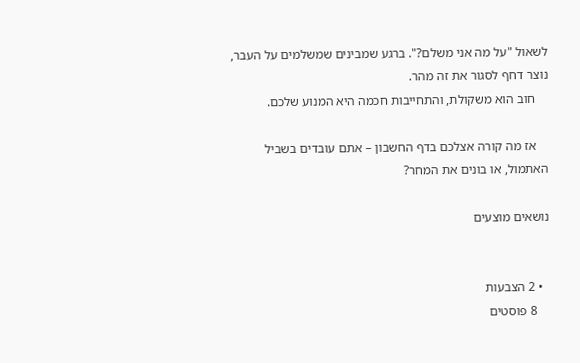לשאול "על מה אני משלם?". ברגע שמבינים שמשלמים על העבר, נוצר דחף לסגור את זה מהר.
    חוב הוא משקולת, והתחייבות חכמה היא המנוע שלכם.

    אז מה קורה אצלכם בדף החשבון – אתם עובדים בשביל האתמול, או בונים את המחר?

נושאים מוצעים


  • 2 הצבעות
    8 פוסטים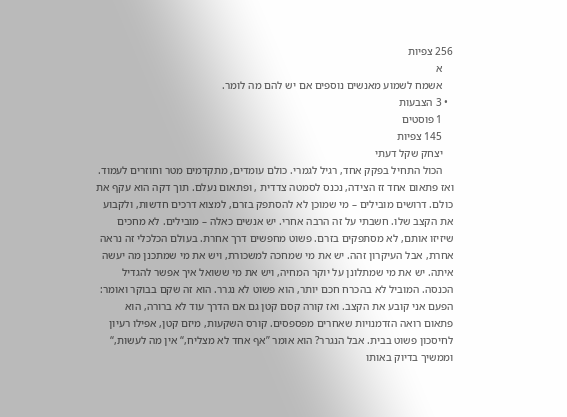256 צפיות
    א
    אשמח לשמוע מאנשים נוספים אם יש להם מה לומר.
  • 3 הצבעות
    1 פוסטים
    145 צפיות
    יצחק שקל דעתי
    הכול התחיל בפקק אחד, רגיל לגמרי. כולם עומדים, מתקדמים מטר וחוזרים לעמוד. ואז פתאום אחד זז הצידה, נכנס לסמטה צדדית , ופתאום נעלם. תוך דקה הוא עקף את כולם. דרושים מובילים – מי שמוכן לא להסתפק בזרם, למצוא דרכים חדשות, ולקבוע את הקצב שלו. חשבתי על זה הרבה אחרי. יש אנשים כאלה – מובילים. לא מחכים שיזיזו אותם, לא מסתפקים בזרם. פשוט מחפשים דרך אחרת. בעולם הכלכלי זה נראה אחרת, אבל העיקרון זהה. יש את מי שמחכה למשכורת, ויש את מי שמתכנן מה יעשה איתה. יש את מי שמתלונן על יוקר המחיה, ויש את מי ששואל איך אפשר להגדיל הכנסה. המוביל לא בהכרח חכם יותר, הוא פשוט לא נגרר. הוא זה שקם בבוקר ואומר: הפעם אני קובע את הקצב. ואז קורה קסם קטן גם אם הדרך עוד לא ברורה, הוא פתאום רואה הזדמנויות שאחרים מפספסים. קורס השקעות, מיזם קטן, אפילו רעיון לחיסכון פשוט בבית. אבל הנגרר? הוא אומר ”אף אחד לא מצליח,“ אין מה לעשות,“ וממשיך בדיוק באותו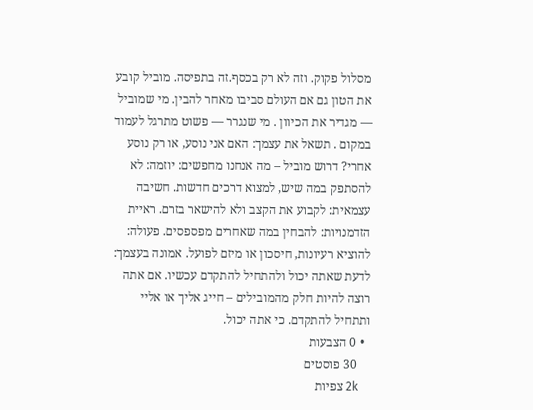מסלול פקוק. וזה לא רק בכסף.זה בתפיסה. מוביל קובע את הטון גם אם העולם סביבו מאחר להבין. מי שמוביל — מגדיר את הכיוון . מי שנגרר — פשוט מתרגל לעמוד במקום . תשאל את עצמך: האם אני נוסע, או רק נוסע אחרי? דרוש מוביל – מה אנחנו מחפשים: יוזמה: לא להסתפק במה שיש, למצוא דרכים חדשות. חשיבה עצמאית: לקבוע את הקצב ולא להישאר בזרם. ראיית הזדמנויות: להבחין במה שאחרים מפספסים. פעולה: להוציא רעיונות, חיסכון או מיזם לפועל. אמונה בעצמך: לדעת שאתה יכול ולהתחיל להתקדם עכשיו. אם אתה רוצה להיות חלק מהמובילים – חייג אליך או אליי ותתחיל להתקדם. כי אתה יכול.
  • 0 הצבעות
    30 פוסטים
    2k צפיות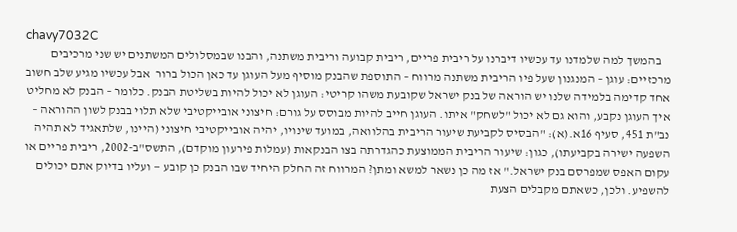chavy7032C
    בהמשך למה שלמדנו עד עכשיו דיברנו על ריבית פריים, ריבית קבועה וריבית משתנה, והבנו שבמסלולים המשתנים יש שני מרכיבים מרכזיים: עוגן – המנגנון שעל פיו הריבית משתנה מרווח – התוספת שהבנק מוסיף מעל העוגן עד כאן הכול ברור  אבל עכשיו מגיע שלב חשוב אחד קדימה בלמידה שלנו יש הוראה של בנק ישראל שקובעת משהו קריטי: העוגן לא יכול להיות בשליטת הבנק. כלומר – הבנק לא מחליט איך העוגן נקבע, והוא גם לא יכול "לשחק" איתו. העוגן חייב להיות מבוסס על גורם: חיצוני אובייקטיבי שלא תלוי בבנק לשון ההוראה – נב"ת 451, סעיף 16א.(א): "הבסיס לקביעת שיעור הריבית בהלוואה, במועד שינויו, יהיה אובייקטיבי חיצוני (היינו, שלתאגיד לא תהיה השפעה ישירה בקביעתו), כגון: שיעור הריבית הממוצעת כהגדרתה בצו הבנקאות (עמלות פירעון מוקדם), התשס"ב-2002, ריבית פריים או עקום האפס שמפרסם בנק ישראל." אז מה כן נשאר למשא ומתן? המרווח זה החלק היחיד שבו הבנק כן קובע — ועליו בדיוק אתם יכולים להשפיע. ולכן, כשאתם מקבלים הצעת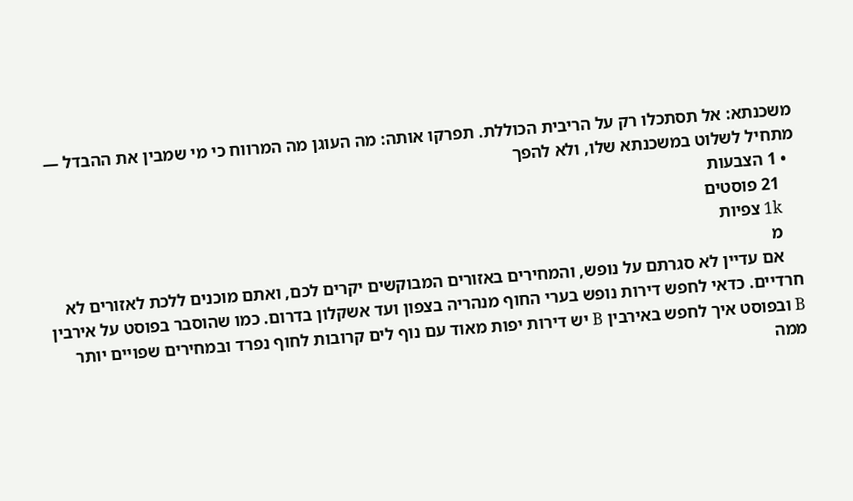משכנתא: אל תסתכלו רק על הריבית הכוללת. תפרקו אותה: מה העוגן מה המרווח כי מי שמבין את ההבדל — מתחיל לשלוט במשכנתא שלו, ולא להפך
  • 1 הצבעות
    21 פוסטים
    1k צפיות
    מ
    אם עדיין לא סגרתם על נופש, והמחירים באזורים המבוקשים יקרים לכם, ואתם מוכנים ללכת לאזורים לא חרדיים. כדאי לחפש דירות נופש בערי החוף מנהריה בצפון ועד אשקלון בדרום. כמו שהוסבר בפוסט על אירבין B ובפוסט איך לחפש באירבין B יש דירות יפות מאוד עם נוף לים קרובות לחוף נפרד ובמחירים שפויים יותר ממה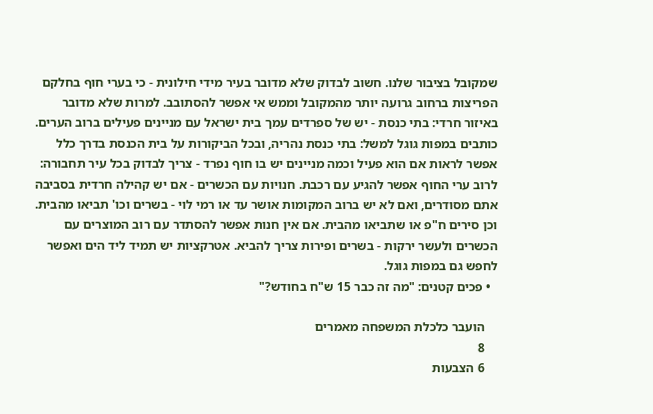שמקובל בציבור שלנו. חשוב לבדוק שלא מדובר בעיר מידי חילונית - כי בערי חוף בחלקם הפריצות ברחוב גרועה יותר מהמקובל וממש אי אפשר להסתובב. למרות שלא מדובר באיזור חרדי: בתי כנסת - יש של ספרדים עמך בית ישראל עם מניינים פעילים ברוב הערים. כותבים במפות גוגל למשל: בתי כנסת נהריה, ובכל הביקורות על בית הכנסת בדרך כלל אפשר לראות אם הוא פעיל וכמה מניינים יש בו חוף נפרד - צריך לבדוק בכל עיר תחבורה: לרוב ערי החוף אפשר להגיע עם רכבת. חנויות עם הכשרים - אם יש קהילה חרדית בסביבה אתם מסודרים, ואם לא יש ברוב המקומות אושר עד או רמי לוי - בשרים וכו' תביאו מהבית. וכן סירים ח"פ או שתביאו מהבית. אם אין חנות אפשר להסתדר עם רוב המוצרים עם הכשרים ולעשר ירקות - בשרים ופירות צריך להביא. אטרקציות יש תמיד ליד הים ואפשר לחפש גם במפות גוגל.
  • פכים קטנים: "מה זה כבר 15 ש"ח בחודש?"

    הועבר כלכלת המשפחה מאמרים
    8
    6 הצבעות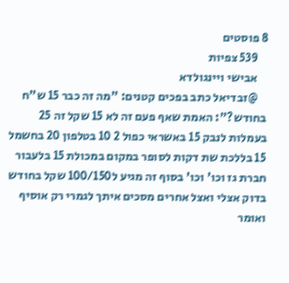8 פוסטים
    539 צפיות
    אבישי ויינגולדא
    @זבדיאל כתב בפכים קטנים: "מה זה כבר 15 ש"ח בחודש?": האמת שאף פעם זה לא 15 שקל זה 25 בעמלות לנבק 15 באשראי כפול 2 10 בטלפון 20 בחשמל 15 בללכת שת דקות לסופר במקום במכולת 15 בלעבור חברת גז וכו' וכו' בסוף זה מגיע ל100/150 שקל בחודש בדוק אצלי ואצל אחרים מסכים איתך לגמרי רק אוסיף ואומר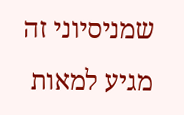שמניסיוני זה מגיע למאות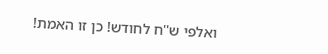ואלפי ש''ח לחודש! כן זו האמת!